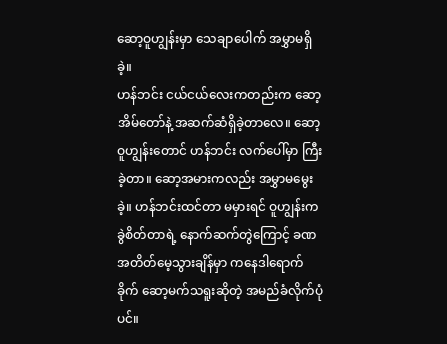ဆော့ဝူဟျွန်းမှာ သေချာပေါက် အမွှာမရှိခဲ့။
ဟန်ဘင်း ငယ်ငယ်လေးကတည်းက ဆော့အိမ်တော်နဲ့ အဆက်ဆံရှိခဲ့တာလေ။ ဆော့ဝူဟျွန်းတောင် ဟန်ဘင်း လက်ပေါ်မှာ ကြီးခဲ့တာ။ ဆော့အမားကလည်း အမွှာမမွေးခဲ့။ ဟန်ဘင်းထင်တာ မမှားရင် ဝူဟျွန်းက ခွဲစိတ်တာရဲ့ နောက်ဆက်တွဲကြောင့် ခဏ အတိတ်မေ့သွားချိန်မှာ ကနေဒါရောက်ခိုက် ဆော့မက်သရူးဆိုတဲ့ အမည်ခံလိုက်ပုံပင်။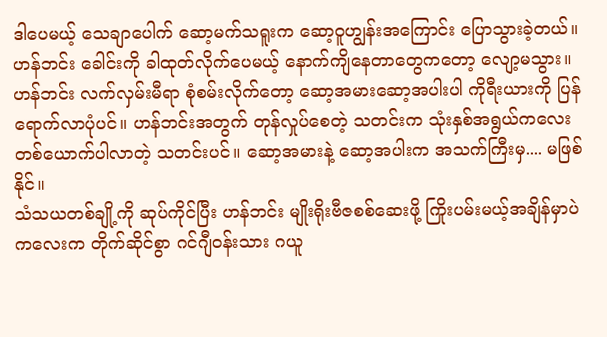ဒါပေမယ့် သေချာပေါက် ဆော့မက်သရူးက ဆော့ဝူဟျွန်းအကြောင်း ပြောသွားခဲ့တယ်။
ဟန်ဘင်း ခေါင်းကို ခါထုတ်လိုက်ပေမယ့် နောက်ကျိနေတာတွေကတော့ လျော့မသွား။ ဟန်ဘင်း လက်လှမ်းမီရာ စုံစမ်းလိုက်တော့ ဆော့အမားဆော့အပါးပါ ကိုရီးယားကို ပြန်ရောက်လာပုံပင်။ ဟန်ဘင်းအတွက် တုန်လှုပ်စေတဲ့ သတင်းက သုံးနှစ်အရွယ်ကလေးတစ်ယောက်ပါလာတဲ့ သတင်းပင်။ ဆော့အမားနဲ့ ဆော့အပါးက အသက်ကြီးမှ.... မဖြစ်နိုင်။
သံသယတစ်ချို့ကို ဆုပ်ကိုင်ပြီး ဟန်ဘင်း မျိုးရိုးဗီဇစစ်ဆေးဖို့ ကြိုးပမ်းမယ့်အချိန်မှာပဲ ကလေးက တိုက်ဆိုင်စွာ ဂင်ဂျီဝန်းသား ဂယူ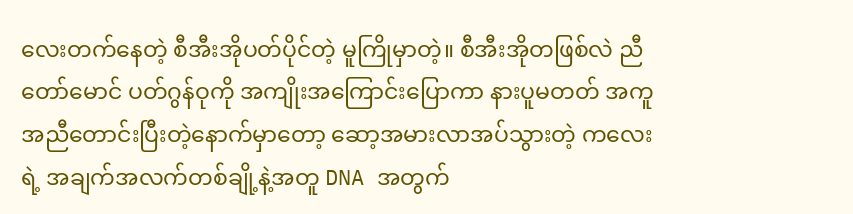လေးတက်နေတဲ့ စီအီးအိုပတ်ပိုင်တဲ့ မူကြိုမှာတဲ့။ စီအီးအိုတဖြစ်လဲ ညီတော်မောင် ပတ်ဂွန်ဝုကို အကျိုးအကြောင်းပြောကာ နားပူမတတ် အကူအညီတောင်းပြီးတဲ့နောက်မှာတော့ ဆော့အမားလာအပ်သွားတဲ့ ကလေးရဲ့ အချက်အလက်တစ်ချို့နဲ့အတူ DNA အတွက်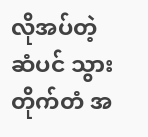လိုအပ်တဲ့ ဆံပင် သွားတိုက်တံ အ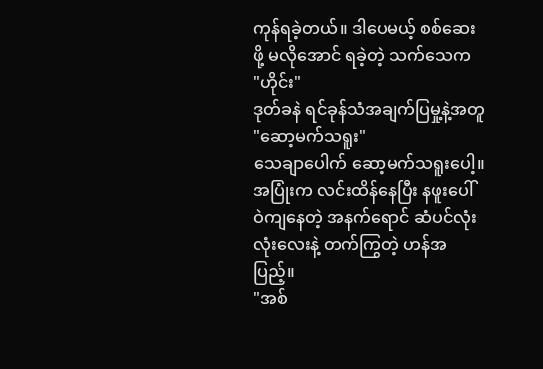ကုန်ရခဲ့တယ်။ ဒါပေမယ့် စစ်ဆေးဖို့ မလိုအောင် ရခဲ့တဲ့ သက်သေက
"ဟိုင်း"
ဒုတ်ခနဲ ရင်ခုန်သံအချက်ပြမှု့နဲ့အတူ
"ဆော့မက်သရူး"
သေချာပေါက် ဆော့မက်သရူးပေါ့။ အပြုံးက လင်းထိန်နေပြီး နဖူးပေါ် ဝဲကျနေတဲ့ အနက်ရောင် ဆံပင်လုံးလုံးလေးနဲ့ တက်ကြွတဲ့ ဟန်အပြည့်။
"အစ်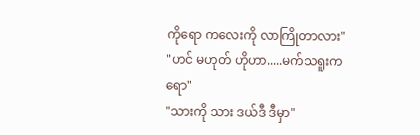ကိုရော ကလေးကို လာကြိုတာလား"
"ဟင် မဟုတ် ဟိုဟာ.....မက်သရူးကရော"
"သားကို သား ဒယ်ဒီ ဒီမှာ"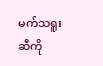မက်သရူးဆီကို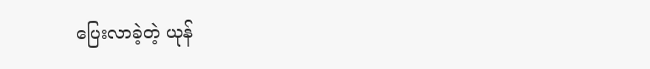ပြေးလာခဲ့တဲ့ ယုန်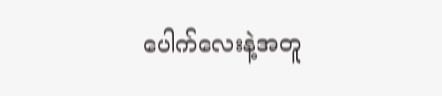ပေါက်လေးနဲ့အတူ